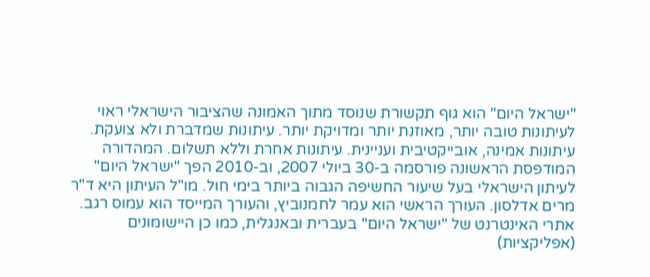"ישראל היום" הוא גוף תקשורת שנוסד מתוך האמונה שהציבור הישראלי ראוי לעיתונות טובה יותר, מאוזנת יותר ומדויקת יותר. עיתונות שמדברת ולא צועקת. עיתונות אמינה, אובייקטיבית ועניינית. עיתונות אחרת וללא תשלום. המהדורה המודפסת הראשונה פורסמה ב-30 ביולי 2007, וב-2010 הפך "ישראל היום" לעיתון הישראלי בעל שיעור החשיפה הגבוה ביותר בימי חול. מו"ל העיתון היא ד"ר מרים אדלסון. העורך הראשי הוא עמר לחמנוביץ, והעורך המייסד הוא עמוס רגב. אתרי האינטרנט של "ישראל היום" בעברית ובאנגלית, כמו כן היישומונים (אפליקציות)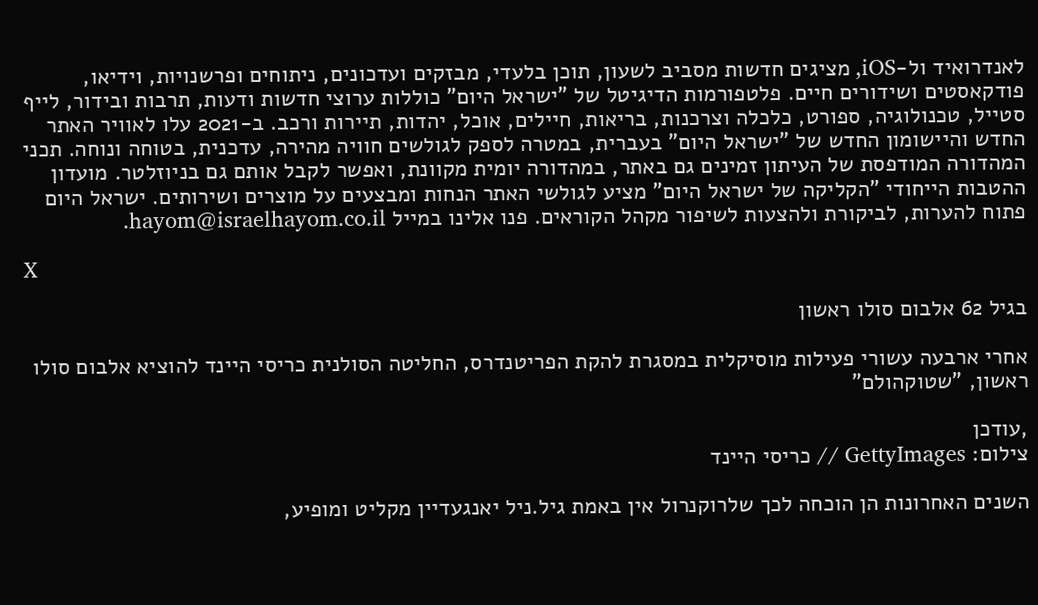לאנדרואיד ול-iOS, מציגים חדשות מסביב לשעון, תוכן בלעדי, מבזקים ועדכונים, ניתוחים ופרשנויות, וידיאו, פודקאסטים ושידורים חיים. פלטפורמות הדיגיטל של "ישראל היום" כוללות ערוצי חדשות ודעות, תרבות ובידור, לייף סטייל, טכנולוגיה, ספורט, כלכלה וצרכנות, בריאות, חיילים, אוכל, יהדות, תיירות ורכב. ב-2021 עלו לאוויר האתר החדש והיישומון החדש של "ישראל היום" בעברית, במטרה לספק לגולשים חוויה מהירה, עדכנית, בטוחה ונוחה. תכני המהדורה המודפסת של העיתון זמינים גם באתר, במהדורה יומית מקוונת, ואפשר לקבל אותם גם בניוזלטר. מועדון ההטבות הייחודי "הקליקה של ישראל היום" מציע לגולשי האתר הנחות ומבצעים על מוצרים ושירותים. ישראל היום פתוח להערות, לביקורת ולהצעות לשיפור מקהל הקוראים. פנו אלינו במייל hayom@israelhayom.co.il.

X

בגיל 62 אלבום סולו ראשון

אחרי ארבעה עשורי פעילות מוסיקלית במסגרת להקת הפריטנדרס, החליטה הסולנית כריסי היינד להוציא אלבום סולו ראשון, "שטוקהולם"

,עודכן
צילום: GettyImages // כריסי היינד

השנים האחרונות הן הוכחה לכך שלרוקנרול אין באמת גיל.ניל יאנגעדיין מקליט ומופיע,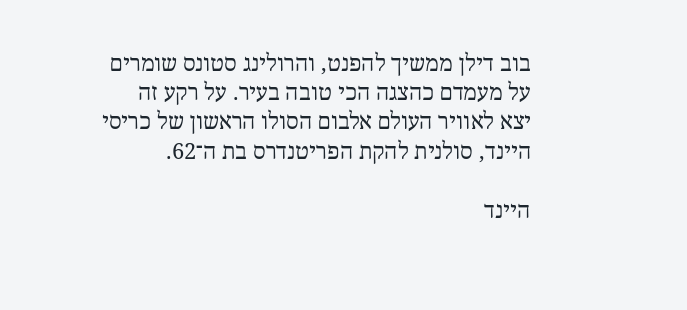בוב דילן ממשיך להפנט, והרולינג סטונס שומרים על מעמדם כהצגה הכי טובה בעיר. על רקע זה יצא לאוויר העולם אלבום הסולו הראשון של כריסי היינד, סולנית להקת הפריטנדרס בת ה־62.

היינד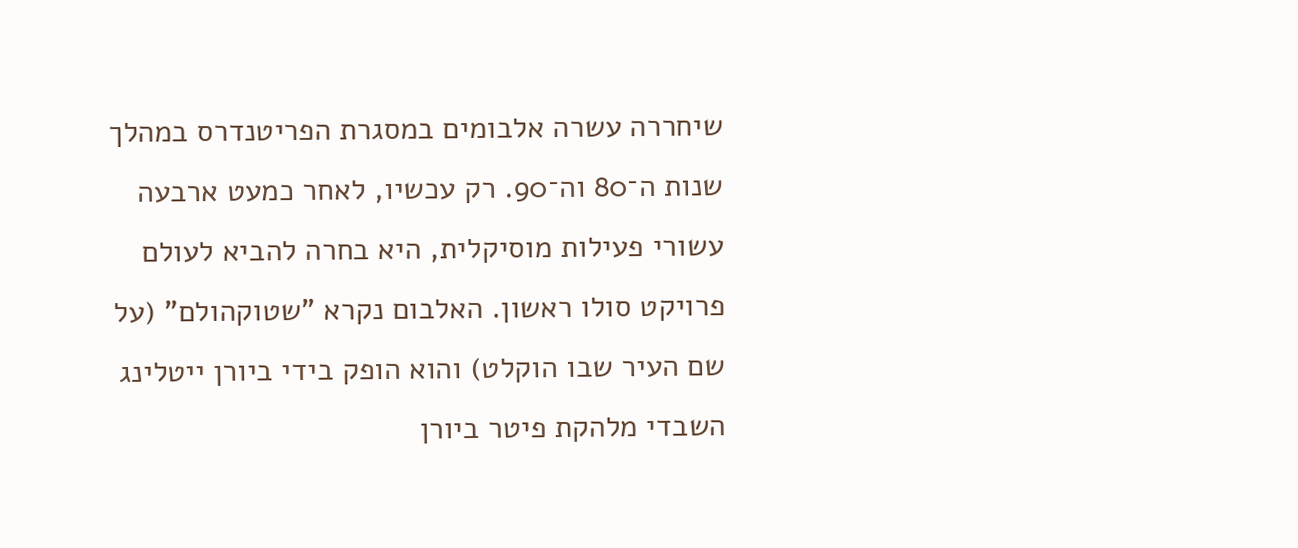שיחררה עשרה אלבומים במסגרת הפריטנדרס במהלך שנות ה־80 וה־90. רק עכשיו, לאחר כמעט ארבעה עשורי פעילות מוסיקלית, היא בחרה להביא לעולם פרויקט סולו ראשון. האלבום נקרא "שטוקהולם" (על שם העיר שבו הוקלט) והוא הופק בידי ביורן ייטלינג השבדי מלהקת פיטר ביורן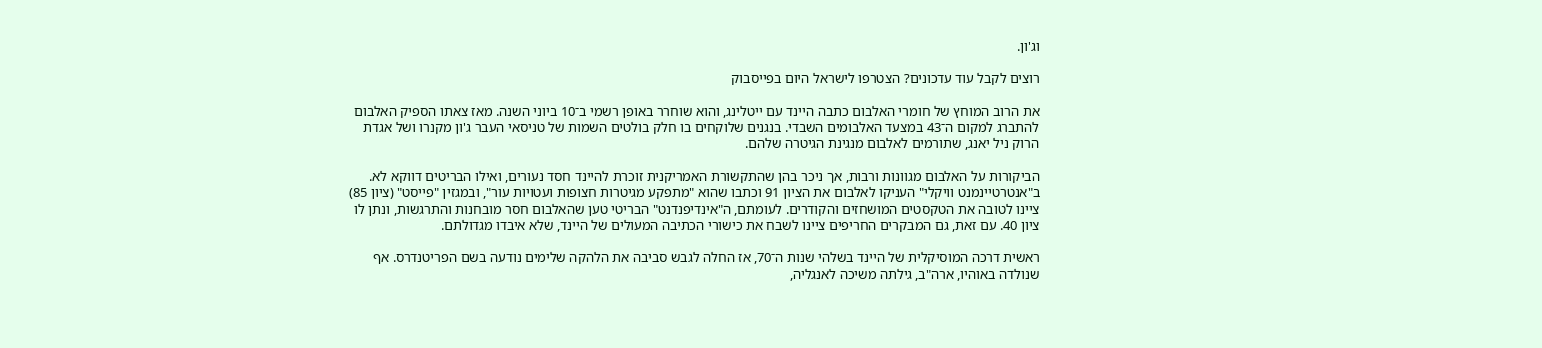וג'ון.

רוצים לקבל עוד עדכונים? הצטרפו לישראל היום בפייסבוק

את הרוב המוחץ של חומרי האלבום כתבה היינד עם ייטלינג, והוא שוחרר באופן רשמי ב־10 ביוני השנה. מאז צאתו הספיק האלבום להתברג למקום ה־43 במצעד האלבומים השבדי. בנגנים שלוקחים בו חלק בולטים השמות של טניסאי העבר ג'ון מקנרו ושל אגדת הרוק ניל יאנג, שתורמים לאלבום מנגינת הגיטרה שלהם.

הביקורות על האלבום מגוונות ורבות, אך ניכר בהן שהתקשורת האמריקנית זוכרת להיינד חסד נעורים, ואילו הבריטים דווקא לא. ב"אנטרטיינמנט וויקלי" העניקו לאלבום את הציון 91 וכתבו שהוא "מתפקע מגיטרות חצופות ועטויות עור", ובמגזין "פייסט" (ציון 85) ציינו לטובה את הטקסטים המושחזים והקודרים. לעומתם, ה"אינדיפנדנט" הבריטי טען שהאלבום חסר מובחנות והתרגשות, ונתן לו ציון 40. עם זאת, גם המבקרים החריפים ציינו לשבח את כישורי הכתיבה המעולים של היינד, שלא איבדו מגדולתם.

ראשית דרכה המוסיקלית של היינד בשלהי שנות ה־70, אז החלה לגבש סביבה את הלהקה שלימים נודעה בשם הפריטנדרס. אף שנולדה באוהיו, ארה"ב, גילתה משיכה לאנגליה,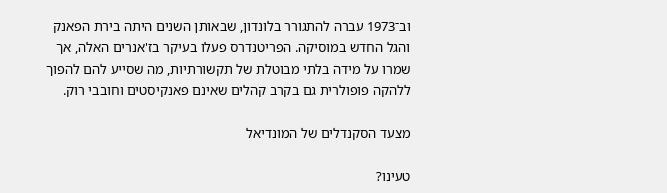וב־1973 עברה להתגורר בלונדון, שבאותן השנים היתה בירת הפאנק והגל החדש במוסיקה. הפריטנדרס פעלו בעיקר בז'אנרים האלה, אך שמרו על מידה בלתי מבוטלת של תקשורתיות, מה שסייע להם להפוך ללהקה פופולרית גם בקרב קהלים שאינם פאנקיסטים וחובבי רוק.

מצעד הסקנדלים של המונדיאל

טעינו?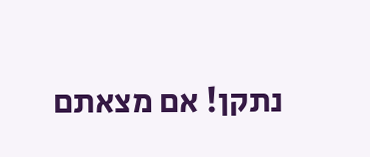נתקן! אם מצאתם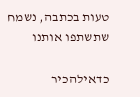טעות בכתבה, נשמח שתשתפו אותנו

כדאילהכיר